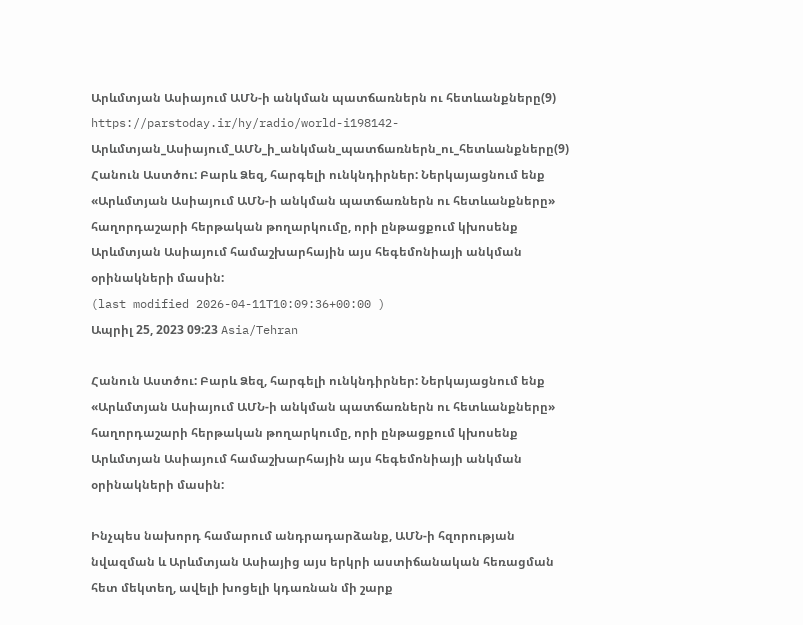Արևմտյան Ասիայում ԱՄՆ-ի անկման պատճառներն ու հետևանքները(9)
https://parstoday.ir/hy/radio/world-i198142-Արևմտյան_Ասիայում_ԱՄՆ_ի_անկման_պատճառներն_ու_հետևանքները(9)
Հանուն Աստծու: Բարև Ձեզ, հարգելի ունկնդիրներ: Ներկայացնում ենք «Արևմտյան Ասիայում ԱՄՆ-ի անկման պատճառներն ու հետևանքները» հաղորդաշարի հերթական թողարկումը, որի ընթացքում կխոսենք Արևմտյան Ասիայում համաշխարհային այս հեգեմոնիայի անկման օրինակների մասին:
(last modified 2026-04-11T10:09:36+00:00 )
Ապրիլ 25, 2023 09:23 Asia/Tehran

Հանուն Աստծու: Բարև Ձեզ, հարգելի ունկնդիրներ: Ներկայացնում ենք «Արևմտյան Ասիայում ԱՄՆ-ի անկման պատճառներն ու հետևանքները» հաղորդաշարի հերթական թողարկումը, որի ընթացքում կխոսենք Արևմտյան Ասիայում համաշխարհային այս հեգեմոնիայի անկման օրինակների մասին:

Ինչպես նախորդ համարում անդրադարձանք, ԱՄՆ-ի հզորության նվազման և Արևմտյան Ասիայից այս երկրի աստիճանական հեռացման հետ մեկտեղ, ավելի խոցելի կդառնան մի շարք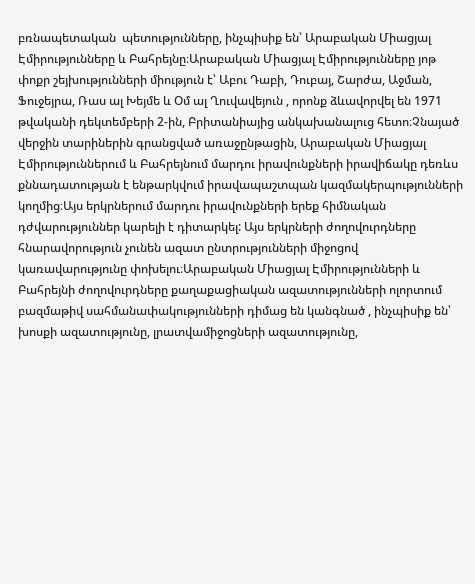բռնապետական  պետությունները, ինչպիսիք են՝ Արաբական Միացյալ Էմիրությունները և Բահրեյնը։Արաբական Միացյալ Էմիրությունները յոթ փոքր շեյխությունների միություն է՝ Աբու Դաբի, Դուբայ, Շարժա, Աջման, Ֆուջեյրա, Ռաս ալ Խեյմե և Օմ ալ Ղուվավեյուն , որոնք ձևավորվել են 1971 թվականի դեկտեմբերի 2-ին, Բրիտանիայից անկախանալուց հետո։Չնայած վերջին տարիներին գրանցված առաջընթացին, Արաբական Միացյալ Էմիրություններում և Բահրեյնում մարդու իրավունքների իրավիճակը դեռևս քննադատության է ենթարկվում իրավապաշտպան կազմակերպությունների կողմից։Այս երկրներում մարդու իրավունքների երեք հիմնական դժվարություններ կարելի է դիտարկել: Այս երկրների ժողովուրդները հնարավորություն չունեն ազատ ընտրությունների միջոցով կառավարությունը փոխելու։Արաբական Միացյալ Էմիրությունների և Բահրեյնի ժողովուրդները քաղաքացիական ազատությունների ոլորտում բազմաթիվ սահմանափակությունների դիմաց են կանգնած , ինչպիսիք են՝ խոսքի ազատությունը, լրատվամիջոցների ազատությունը,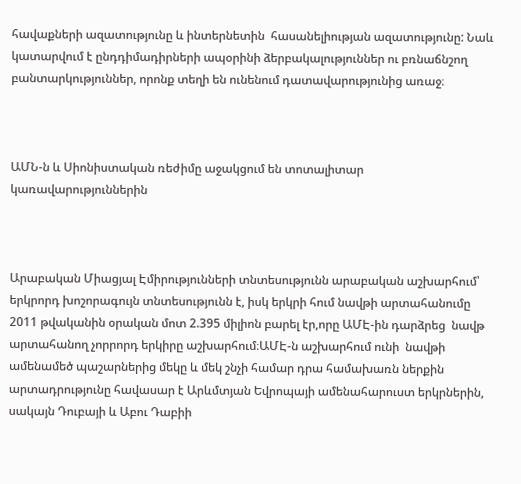հավաքների ազատությունը և ինտերնետին  հասանելիության ազատությունը: Նաև կատարվում է ընդդիմադիրների ապօրինի ձերբակալություններ ու բռնաճնշող   բանտարկություններ, որոնք տեղի են ունենում դատավարությունից առաջ։



ԱՄՆ-ն և Սիոնիստական ռեժիմը աջակցում են տոտալիտար կառավարություններին



Արաբական Միացյալ Էմիրությունների տնտեսությունն արաբական աշխարհում՝ երկրորդ խոշորագույն տնտեսությունն է, իսկ երկրի հում նավթի արտահանումը 2011 թվականին օրական մոտ 2.395 միլիոն բարել էր,որը ԱՄԷ-ին դարձրեց  նավթ արտահանող չորրորդ երկիրը աշխարհում։ԱՄԷ-ն աշխարհում ունի  նավթի ամենամեծ պաշարներից մեկը և մեկ շնչի համար դրա համախառն ներքին արտադրությունը հավասար է Արևմտյան Եվրոպայի ամենահարուստ երկրներին, սակայն Դուբայի և Աբու Դաբիի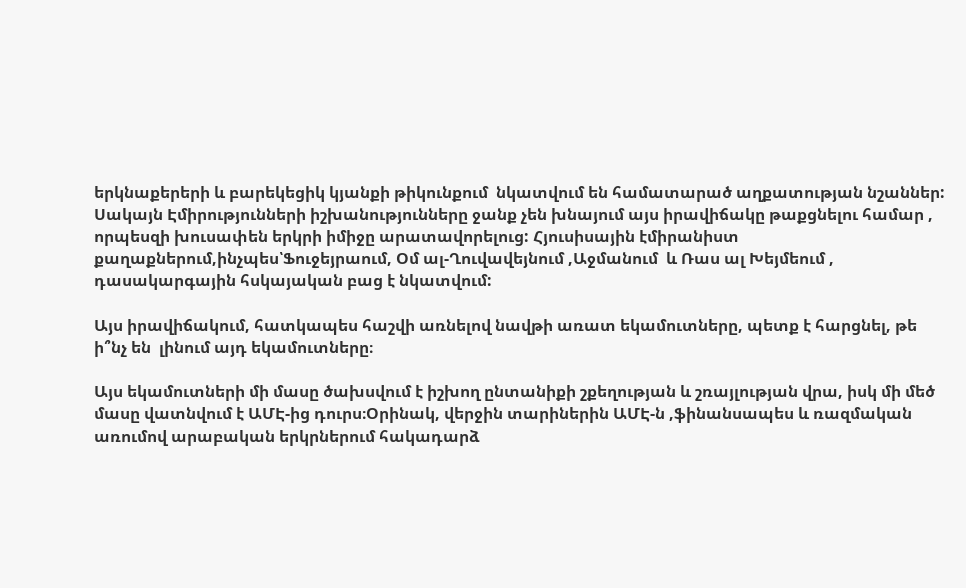երկնաքերերի և բարեկեցիկ կյանքի թիկունքում  նկատվում են համատարած աղքատության նշաններ: Սակայն Էմիրությունների իշխանությունները ջանք չեն խնայում այս իրավիճակը թաքցնելու համար , որպեսզի խուսափեն երկրի իմիջը արատավորելուց: Հյուսիսային էմիրանիստ քաղաքներում,ինչպես՝Ֆուջեյրաում, Օմ ալ-Ղուվավեյնում ,Աջմանում  և Ռաս ալ Խեյմեում , դասակարգային հսկայական բաց է նկատվում:

Այս իրավիճակում, հատկապես հաշվի առնելով նավթի առատ եկամուտները, պետք է հարցնել, թե ի՞նչ են  լինում այդ եկամուտները։

Այս եկամուտների մի մասը ծախսվում է իշխող ընտանիքի շքեղության և շռայլության վրա, իսկ մի մեծ մասը վատնվում է ԱՄԷ-ից դուրս։Օրինակ, վերջին տարիներին ԱՄԷ-ն ,ֆինանսապես և ռազմական առումով արաբական երկրներում հակադարձ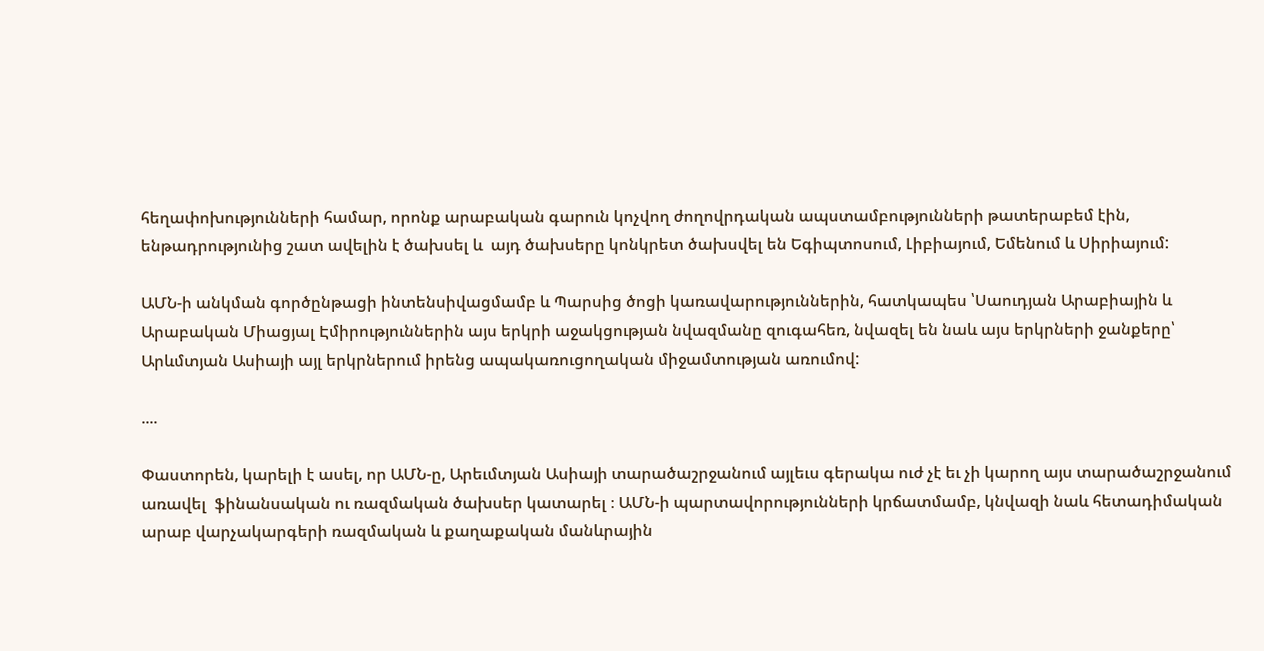հեղափոխությունների համար, որոնք արաբական գարուն կոչվող ժողովրդական ապստամբությունների թատերաբեմ էին, ենթադրությունից շատ ավելին է ծախսել և  այդ ծախսերը կոնկրետ ծախսվել են Եգիպտոսում, Լիբիայում, Եմենում և Սիրիայում:

ԱՄՆ-ի անկման գործընթացի ինտենսիվացմամբ և Պարսից ծոցի կառավարություններին, հատկապես ՝Սաուդյան Արաբիային և Արաբական Միացյալ Էմիրություններին այս երկրի աջակցության նվազմանը զուգահեռ, նվազել են նաև այս երկրների ջանքերը՝ Արևմտյան Ասիայի այլ երկրներում իրենց ապակառուցողական միջամտության առումով:

....

Փաստորեն, կարելի է ասել, որ ԱՄՆ-ը, Արեւմտյան Ասիայի տարածաշրջանում այլեւս գերակա ուժ չէ եւ չի կարող այս տարածաշրջանում առավել  ֆինանսական ու ռազմական ծախսեր կատարել ։ ԱՄՆ-ի պարտավորությունների կրճատմամբ, կնվազի նաև հետադիմական արաբ վարչակարգերի ռազմական և քաղաքական մանևրային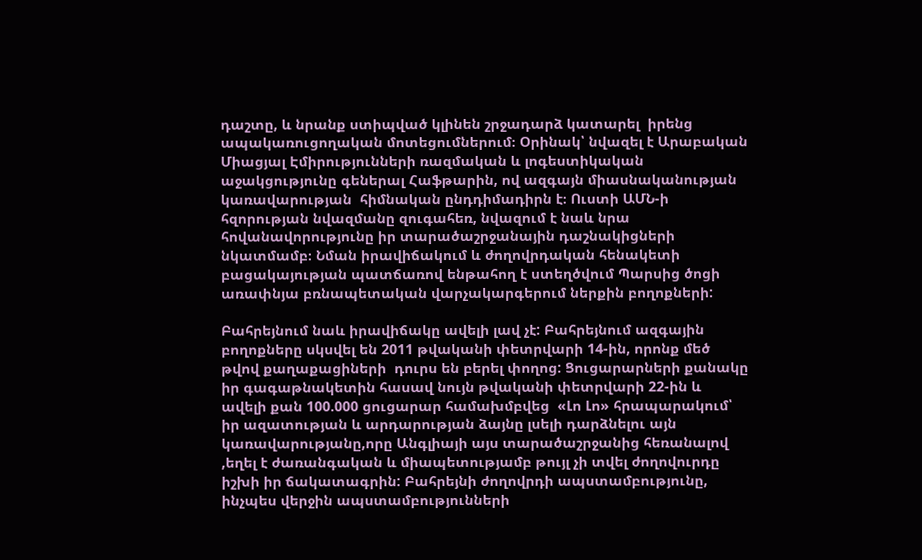դաշտը, և նրանք ստիպված կլինեն շրջադարձ կատարել  իրենց ապակառուցողական մոտեցումներում։ Օրինակ՝ նվազել է Արաբական Միացյալ Էմիրությունների ռազմական և լոգեստիկական աջակցությունը գեներալ Հաֆթարին, ով ազգայն միասնականության կառավարության  հիմնական ընդդիմադիրն է։ Ուստի ԱՄՆ-ի հզորության նվազմանը զուգահեռ, նվազում է նաև նրա հովանավորությունը իր տարածաշրջանային դաշնակիցների նկատմամբ։ Նման իրավիճակում և ժողովրդական հենակետի բացակայության պատճառով ենթահող է ստեղծվում Պարսից ծոցի առափնյա բռնապետական վարչակարգերում ներքին բողոքների:

Բահրեյնում նաև իրավիճակը ավելի լավ չէ: Բահրեյնում ազգային բողոքները սկսվել են 2011 թվականի փետրվարի 14-ին, որոնք մեծ թվով քաղաքացիների  դուրս են բերել փողոց: Ցուցարարների քանակը իր գագաթնակետին հասավ նույն թվականի փետրվարի 22-ին և ավելի քան 100.000 ցուցարար համախմբվեց  «Լո Լո» հրապարակում՝ իր ազատության և արդարության ձայնը լսելի դարձնելու այն կառավարությանը,որը Անգլիայի այս տարածաշրջանից հեռանալով ,եղել է ժառանգական և միապետությամբ թույլ չի տվել ժողովուրդը իշխի իր ճակատագրին: Բահրեյնի ժողովրդի ապստամբությունը, ինչպես վերջին ապստամբությունների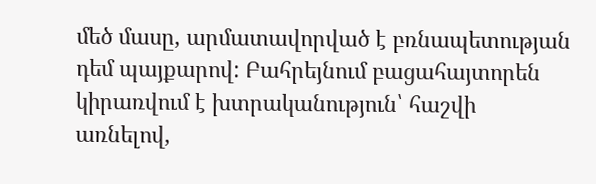մեծ մասը, արմատավորված է բռնապետության  դեմ պայքարով: Բահրեյնում բացահայտորեն կիրառվում է խտրականություն՝ հաշվի առնելով,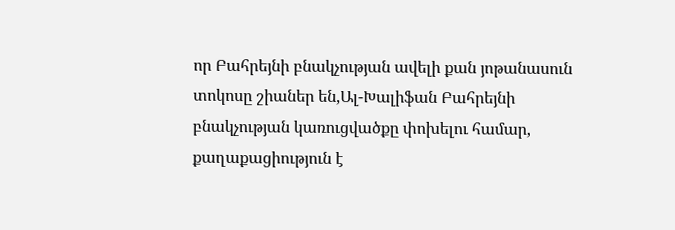որ Բահրեյնի բնակչության ավելի քան յոթանասուն տոկոսը շիաներ են,Ալ-Խալիֆան Բահրեյնի բնակչության կառուցվածքը փոխելու համար, քաղաքացիություն է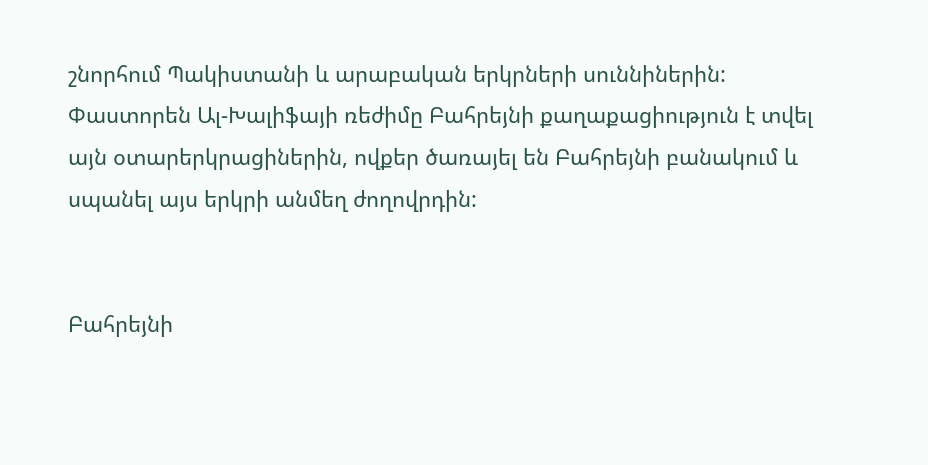շնորհում Պակիստանի և արաբական երկրների սուննիներին: Փաստորեն Ալ-Խալիֆայի ռեժիմը Բահրեյնի քաղաքացիություն է տվել այն օտարերկրացիներին, ովքեր ծառայել են Բահրեյնի բանակում և սպանել այս երկրի անմեղ ժողովրդին:


Բահրեյնի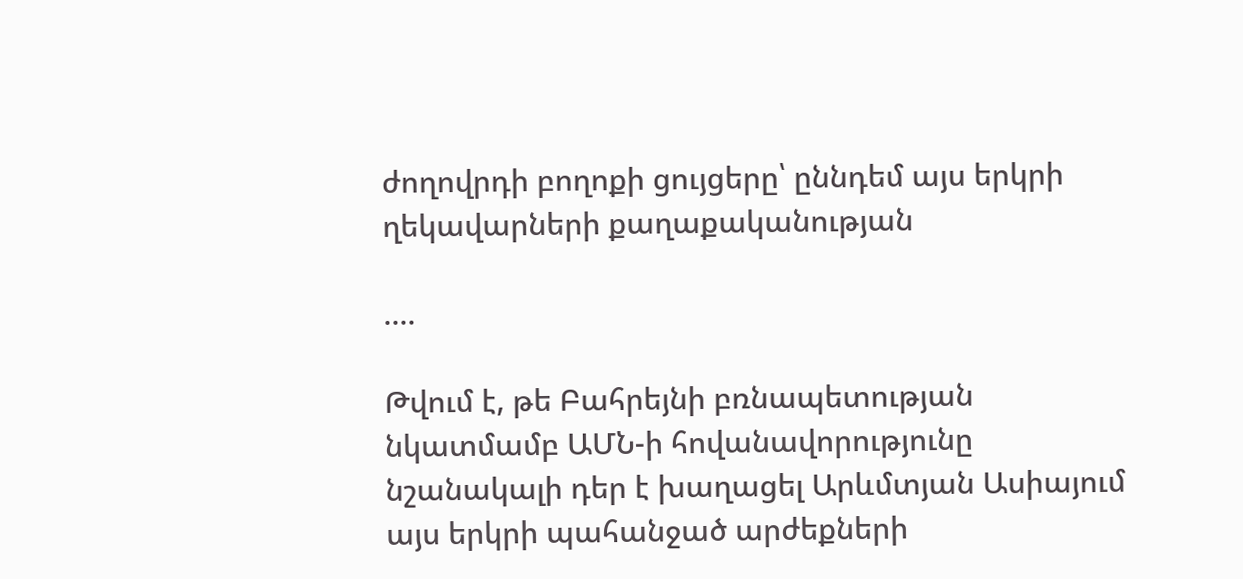ժողովրդի բողոքի ցույցերը՝ ըննդեմ այս երկրի ղեկավարների քաղաքականության

....

Թվում է, թե Բահրեյնի բռնապետության նկատմամբ ԱՄՆ-ի հովանավորությունը նշանակալի դեր է խաղացել Արևմտյան Ասիայում այս երկրի պահանջած արժեքների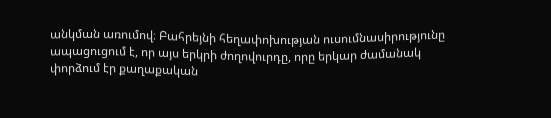անկման առումով։ Բահրեյնի հեղափոխության ուսումնասիրությունը ապացուցում է, որ այս երկրի ժողովուրդը, որը երկար ժամանակ փորձում էր քաղաքական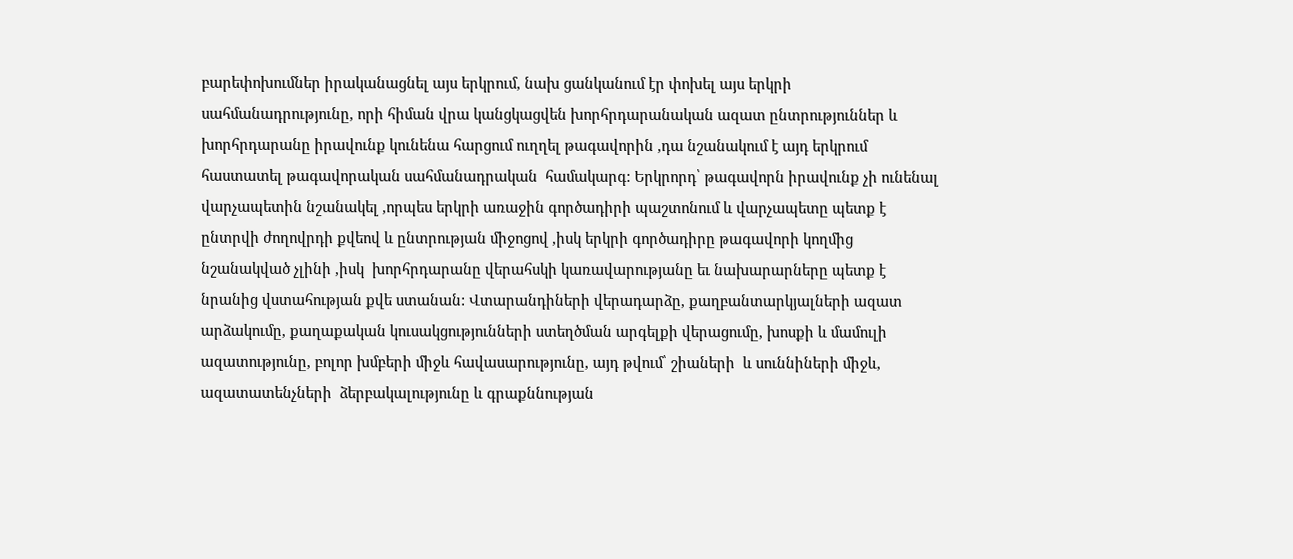բարեփոխումներ իրականացնել այս երկրում, նախ ցանկանում էր փոխել այս երկրի սահմանադրությունը, որի հիման վրա կանցկացվեն խորհրդարանական ազատ ընտրություններ և խորհրդարանը իրավունք կունենա հարցում ուղղել թագավորին ,դա նշանակում է այդ երկրում հաստատել թագավորական սահմանադրական  համակարգ: Երկրորդ՝ թագավորն իրավունք չի ունենալ վարչապետին նշանակել ,որպես երկրի առաջին գործադիրի պաշտոնում և վարչապետը պետք է ընտրվի ժողովրդի քվեով և ընտրության միջոցով ,իսկ երկրի գործադիրը թագավորի կողմից նշանակված չլինի ,իսկ  խորհրդարանը վերահսկի կառավարությանը եւ նախարարները պետք է նրանից վստահության քվե ստանան: Վտարանդիների վերադարձը, քաղբանտարկյալների ազատ արձակումը, քաղաքական կուսակցությունների ստեղծման արգելքի վերացումը, խոսքի և մամուլի ազատությունը, բոլոր խմբերի միջև հավասարությունը, այդ թվում՝ շիաների  և սուննիների միջև, ազատատենչների  ձերբակալությունը և գրաքննության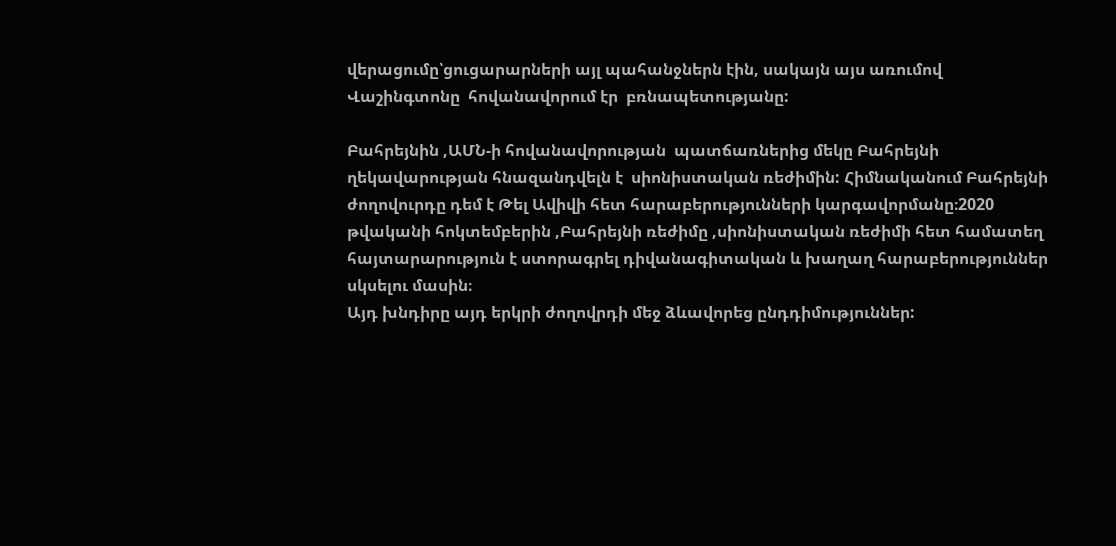վերացումը՝ցուցարարների այլ պահանջներն էին, սակայն այս առումով Վաշինգտոնը  հովանավորում էր  բռնապետությանը:

Բահրեյնին ,ԱՄՆ-ի հովանավորության  պատճառներից մեկը Բահրեյնի ղեկավարության հնազանդվելն է  սիոնիստական ռեժիմին: Հիմնականում Բահրեյնի ժողովուրդը դեմ է Թել Ավիվի հետ հարաբերությունների կարգավորմանը։2020 թվականի հոկտեմբերին ,Բահրեյնի ռեժիմը ,սիոնիստական ռեժիմի հետ համատեղ հայտարարություն է ստորագրել դիվանագիտական և խաղաղ հարաբերություններ սկսելու մասին։
Այդ խնդիրը այդ երկրի ժողովրդի մեջ ձևավորեց ընդդիմություններ: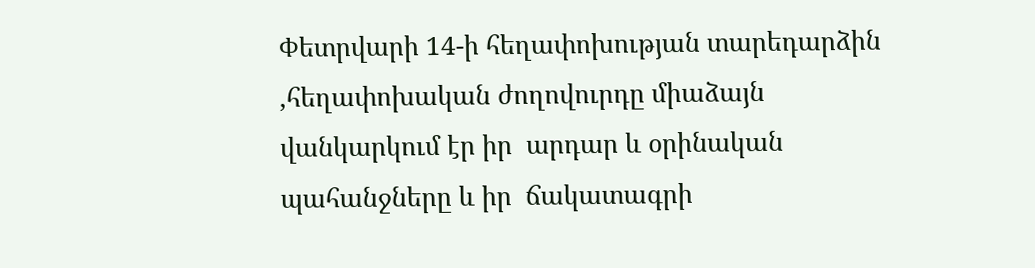Փետրվարի 14-ի հեղափոխության տարեդարձին ,հեղափոխական ժողովուրդը միաձայն վանկարկում էր իր  արդար և օրինական պահանջները և իր  ճակատագրի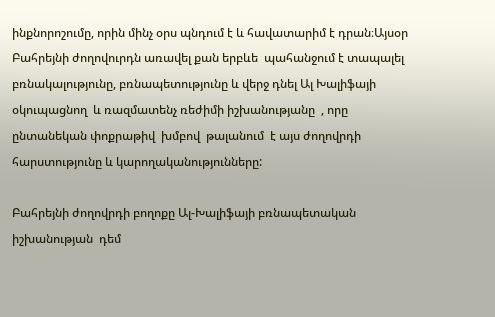ինքնորոշումը, որին մինչ օրս պնդում է և հավատարիմ է դրան։Այսօր Բահրեյնի ժողովուրդն առավել քան երբևե  պահանջում է տապալել բռնակալությունը, բռնապետությունը և վերջ դնել Ալ Խալիֆայի օկուպացնող  և ռազմատենչ ռեժիմի իշխանությանը  , որը ընտանեկան փոքրաթիվ  խմբով  թալանում  է այս ժողովրդի հարստությունը և կարողականությունները:

Բահրեյնի ժողովրդի բողոքը Ալ-Խալիֆայի բռնապետական իշխանության  դեմ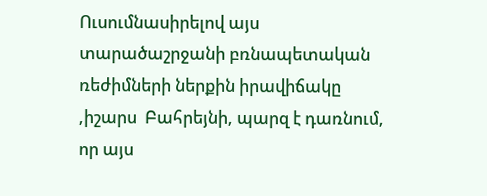Ուսումնասիրելով այս տարածաշրջանի բռնապետական ռեժիմների ներքին իրավիճակը ,իշարս  Բահրեյնի, պարզ է դառնում, որ այս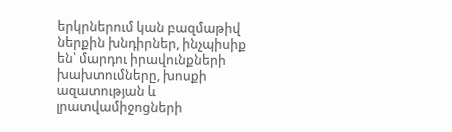երկրներում կան բազմաթիվ ներքին խնդիրներ, ինչպիսիք են՝ մարդու իրավունքների խախտումները, խոսքի ազատության և լրատվամիջոցների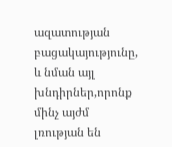ազատության բացակայությունը,  և նման այլ խնդիրներ,որոնք մինչ այժմ լռության են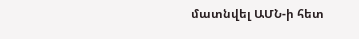մատնվել ԱՄՆ-ի հետ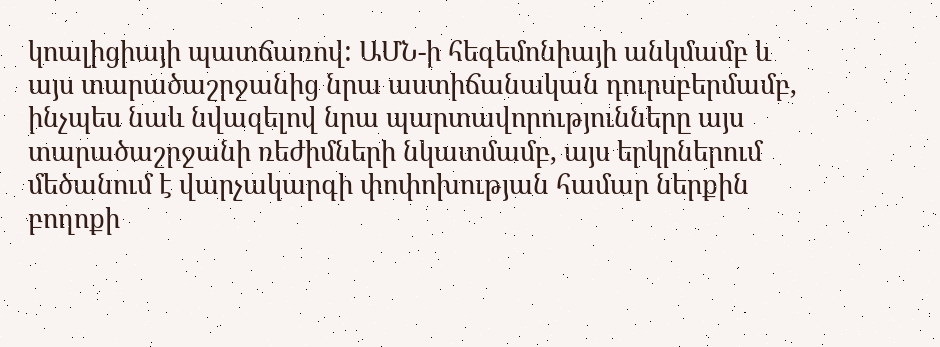կոալիցիայի պատճառով: ԱՄՆ-ի հեգեմոնիայի անկմամբ և այս տարածաշրջանից նրա աստիճանական դուրսբերմամբ, ինչպես նաև նվազելով նրա պարտավորությունները այս տարածաշրջանի ռեժիմների նկատմամբ, այս երկրներում մեծանում է վարչակարգի փոփոխության համար ներքին բողոքի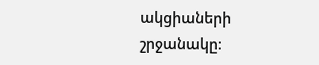ակցիաների շրջանակը։